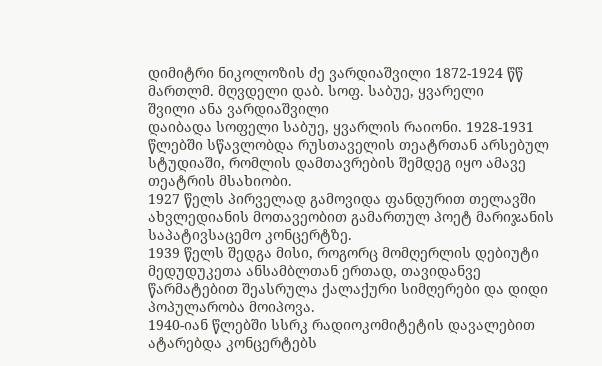დიმიტრი ნიკოლოზის ძე ვარდიაშვილი 1872-1924 წწ მართლმ. მღვდელი დაბ. სოფ. საბუე, ყვარელი
შვილი ანა ვარდიაშვილი
დაიბადა სოფელი საბუე, ყვარლის რაიონი. 1928-1931 წლებში სწავლობდა რუსთაველის თეატრთან არსებულ სტუდიაში, რომლის დამთავრების შემდეგ იყო ამავე თეატრის მსახიობი.
1927 წელს პირველად გამოვიდა ფანდურით თელავში ახვლედიანის მოთავეობით გამართულ პოეტ მარიჯანის საპატივსაცემო კონცერტზე.
1939 წელს შედგა მისი, როგორც მომღერლის დებიუტი მედუდუკეთა ანსამბლთან ერთად, თავიდანვე წარმატებით შეასრულა ქალაქური სიმღერები და დიდი პოპულარობა მოიპოვა.
1940-იან წლებში სსრკ რადიოკომიტეტის დავალებით ატარებდა კონცერტებს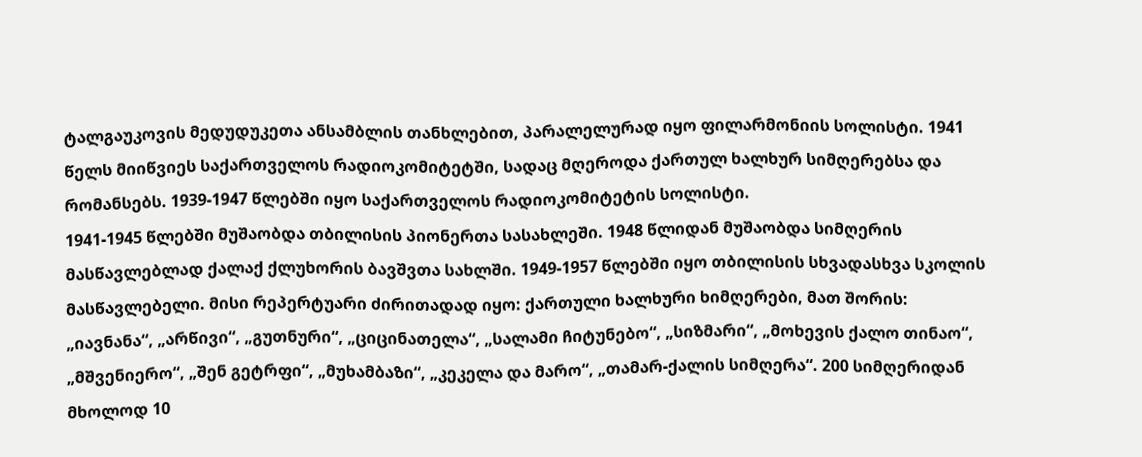ტალგაუკოვის მედუდუკეთა ანსამბლის თანხლებით, პარალელურად იყო ფილარმონიის სოლისტი. 1941 წელს მიიწვიეს საქართველოს რადიოკომიტეტში, სადაც მღეროდა ქართულ ხალხურ სიმღერებსა და რომანსებს. 1939-1947 წლებში იყო საქართველოს რადიოკომიტეტის სოლისტი.
1941-1945 წლებში მუშაობდა თბილისის პიონერთა სასახლეში. 1948 წლიდან მუშაობდა სიმღერის მასწავლებლად ქალაქ ქლუხორის ბავშვთა სახლში. 1949-1957 წლებში იყო თბილისის სხვადასხვა სკოლის მასწავლებელი. მისი რეპერტუარი ძირითადად იყო: ქართული ხალხური ხიმღერები, მათ შორის: „იავნანა“, „არწივი“, „გუთნური“, „ციცინათელა“, „სალამი ჩიტუნებო“, „სიზმარი“, „მოხევის ქალო თინაო“, „მშვენიერო“, „შენ გეტრფი“, „მუხამბაზი“, „კეკელა და მარო“, „თამარ-ქალის სიმღერა“. 200 სიმღერიდან მხოლოდ 10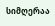სიმღერაა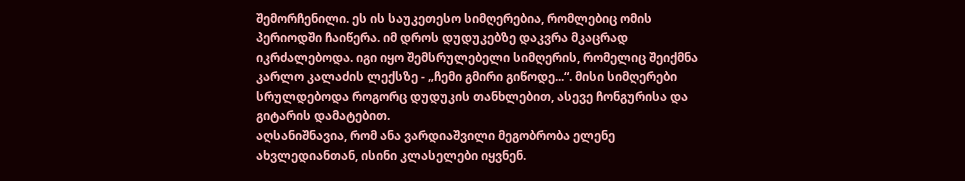შემორჩენილი. ეს ის საუკეთესო სიმღერებია, რომლებიც ომის პერიოდში ჩაიწერა. იმ დროს დუდუკებზე დაკვრა მკაცრად იკრძალებოდა. იგი იყო შემსრულებელი სიმღერის, რომელიც შეიქმნა კარლო კალაძის ლექსზე - „ჩემი გმირი გიწოდე...“. მისი სიმღერები სრულდებოდა როგორც დუდუკის თანხლებით, ასევე ჩონგურისა და გიტარის დამატებით.
აღსანიშნავია, რომ ანა ვარდიაშვილი მეგობრობა ელენე ახვლედიანთან, ისინი კლასელები იყვნენ.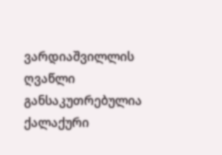ვარდიაშვილლის ღვაწლი განსაკუთრებულია ქალაქური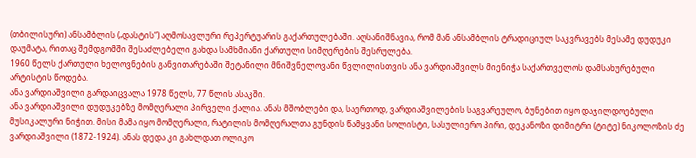(თბილისური) ანსამბლის („დასტის“) აღმოსავლური რეპერტუარის გაქართულებაში. აღსანიშნავია, რომ მან ანსამბლის ტრადიციულ საკვრავებს მესამე დუდუკი დაუმატა, რითაც შემდგომში შესაძლებელი გახდა სამხმიანი ქართული სიმღერების შესრულება.
1960 წელს ქართული ხელოვნების განვითარებაში შეტანილი მნიშვნელოვანი წვლილისთვის ანა ვარდიაშვილს მიენიჭა საქართველოს დამსახურებული არტისტის წოდება.
ანა ვარდიაშვილი გარდაიცვალა 1978 წელს, 77 წლის ასაკში.
ანა ვარდიაშვილი დუდუკებზე მომღერალი პირველი ქალია. ანას მშობლები და, საერთოდ, ვარდიაშვილების საგვარეულო, ბუნებით იყო დაჯილდოებული მუსიკალური ნიჭით. მისი მამა იყო მომღერალი, რატილის მომღერალთა გუნდის წამყვანი სოლისტი, სასულიერო პირი, დეკანოზი დიმიტრი (ტიტე) ნიკოლოზის ძე ვარდიაშვილი (1872-1924). ანას დედა კი გახლდათ ოლიკო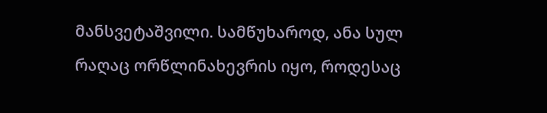მანსვეტაშვილი. სამწუხაროდ, ანა სულ რაღაც ორწლინახევრის იყო, როდესაც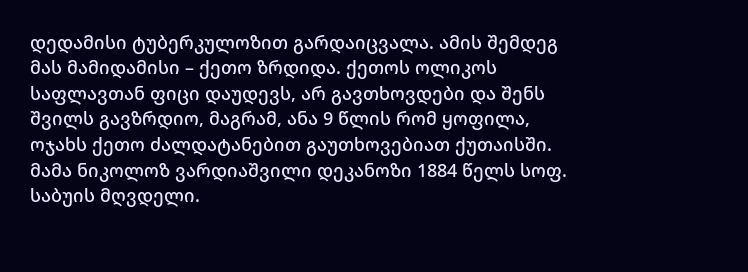დედამისი ტუბერკულოზით გარდაიცვალა. ამის შემდეგ მას მამიდამისი – ქეთო ზრდიდა. ქეთოს ოლიკოს საფლავთან ფიცი დაუდევს, არ გავთხოვდები და შენს შვილს გავზრდიო, მაგრამ, ანა 9 წლის რომ ყოფილა, ოჯახს ქეთო ძალდატანებით გაუთხოვებიათ ქუთაისში.
მამა ნიკოლოზ ვარდიაშვილი დეკანოზი 1884 წელს სოფ. საბუის მღვდელი.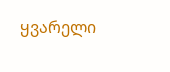ყვარელი